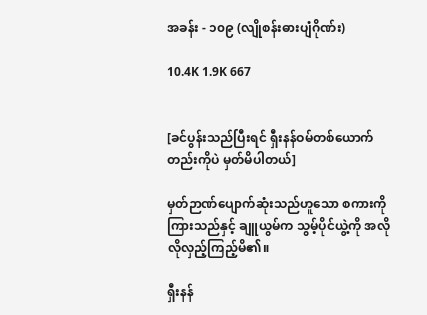အခန်း - ၁၀၉ (လျိုစန်းဓားပျံဂိုဏ်း)

10.4K 1.9K 667


[ခင်ပွန်းသည်ပြီးရင် ရှီးနန်ဝမ်တစ်ယောက်တည်းကိုပဲ မှတ်မိပါတယ်]

မှတ်ဉာဏ်ပျောက်ဆုံးသည်ဟူသော စကားကို ကြားသည်နှင့် ချူယွမ်က သွမ့်ပိုင်ယွဲ့ကို အလိုလိုလှည့်ကြည့်မိ၏။

ရှီးနန်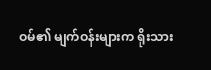ဝမ်၏ မျက်ဝန်းများက ရိုးသား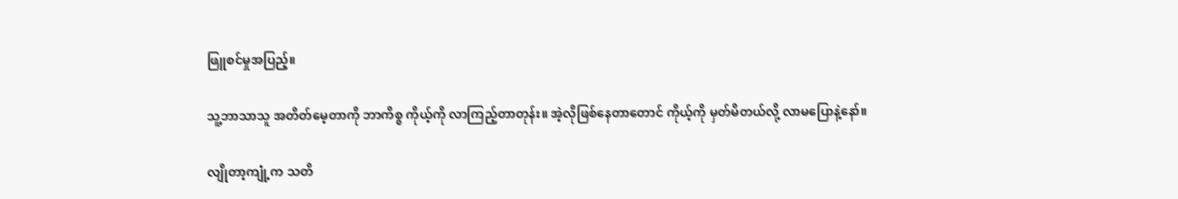ဖြူစင်မှုအပြည့်။

သူ့ဘာသာသူ အတိတ်မေ့တာကို ဘာကိစ္စ ကိုယ့်ကို လာကြည့်တာတုန်း။ အဲ့လိုဖြစ်နေတာတောင် ကိုယ့်ကို မှတ်မိတယ်လို့ လာမပြောနဲ့နော်။

လျိုတာ့ကျုံ့က သတိ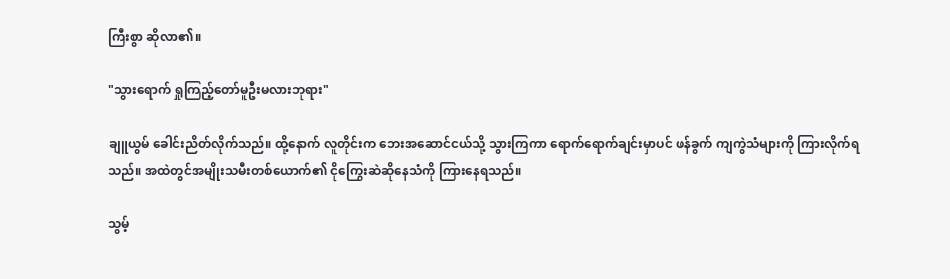ကြီးစွာ ဆိုလာ၏။

"သွားရောက် ရှုကြည့်တော်မူဦးမလားဘုရား"

ချူယွမ် ခေါင်းညိတ်လိုက်သည်။ ထို့နောက် လူတိုင်းက ဘေးအဆောင်ငယ်သို့ သွားကြကာ ရောက်ရောက်ချင်းမှာပင် ဖန်ခွက် ကျကွဲသံများကို ကြားလိုက်ရသည်။ အထဲတွင်အမျိုးသမီးတစ်ယောက်၏ ငိုကြွေးဆဲဆိုနေသံကို ကြားနေရသည်။

သွမ့်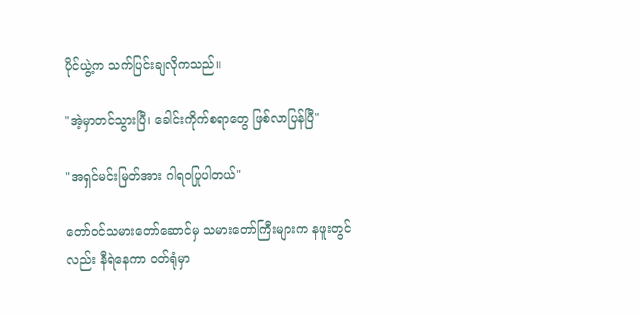ပိုင်ယွဲ့က သက်ပြင်းချလိုကသည်။

"အဲ့မှာတင်သွားပြီ၊ ခေါင်းကိုက်စရာတွေ ဖြစ်လာပြန်ပြီ"

"အရှင်မင်းမြတ်အား ဂါရဝပြုပါတယ်"

တော်ဝင်သမားတော်ဆောင်မှ သမားတော်ကြီးများက နဖူးတွင်လည်း နီရဲနေကာ ဝတ်ရုံမှာ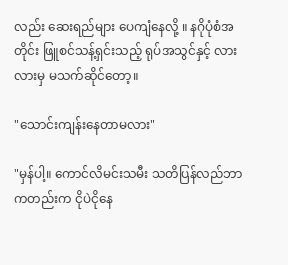လည်း ဆေးရည်များ ပေကျံနေလို့ ။ နဂိုပုံစံအတိုင်း ဖြူစင်သန့်ရှင်းသည့် ရုပ်အသွင်နှင့် လားလားမှ မသက်ဆိုင်တော့။

"သောင်းကျန်းနေတာမလား"

"မှန်ပါ့။ ကောင်လိမင်းသမီး သတိပြန်လည်ဘာကတည်းက ငိုပဲငိုနေ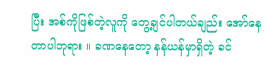ပြီး အစ်ကိုဖြစ်တဲ့လူကို တွေ့ချင်ပါတယ်ချည်း အော်နေတာပါဘုရား ။ ခဏနေတော့ နန်ယန်မှာရှိတဲ့ ခင်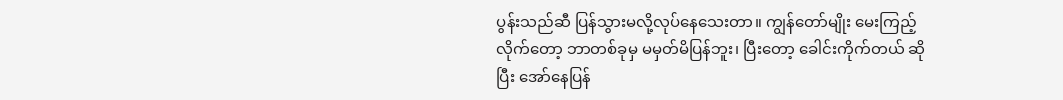ပွန်းသည်ဆီ ပြန်သွားမလို့လုပ်နေသေးတာ။ ကျွန်တော်မျိုး မေးကြည့်လိုက်တော့ ဘာတစ်ခုမှ မမှတ်မိပြန်ဘူး၊ ပြီးတော့ ခေါင်းကိုက်တယ် ဆိုပြီး အော်နေပြန်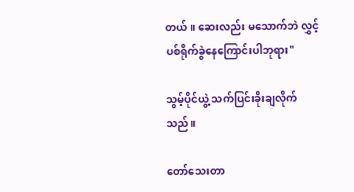တယ်။ ဆေးလည်း မသောက်ဘဲ လွှင့်ပစ်ရိုက်ခွဲနေကြောင်းပါဘုရား"

သွမ့်ပိုင်ယွဲ့ သက်ပြင်းခိုးချလိုက်သည်။

တော်သေးတာ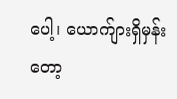ပေါ့၊ ယောက်ျားရှိမှန်းတော့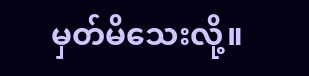မှတ်မိသေးလို့။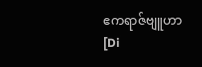ဧကရာဇ်ဗျူဟာ [Di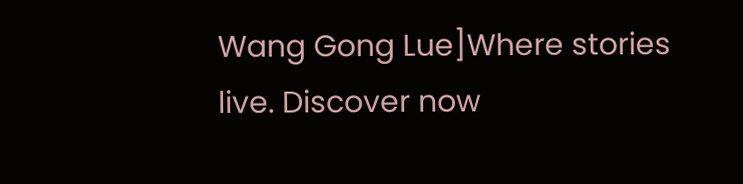Wang Gong Lue]Where stories live. Discover now